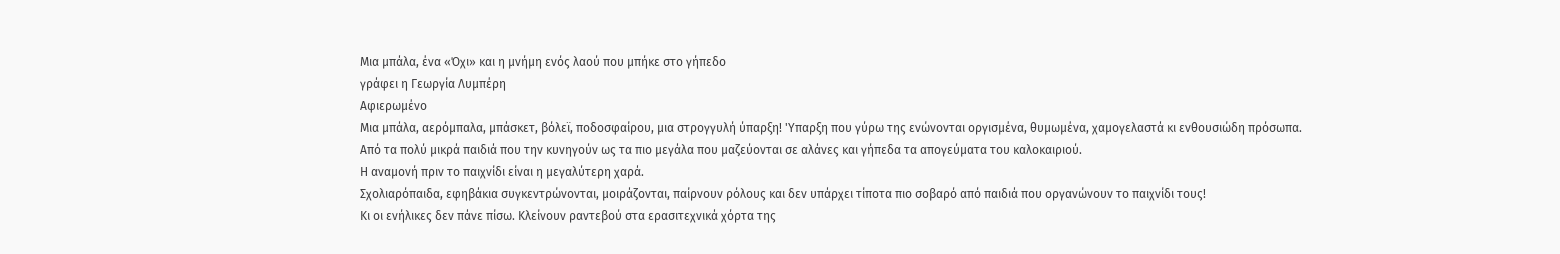Μια μπάλα, ένα «Όχι» και η μνήμη ενός λαού που μπήκε στο γήπεδο
γράφει η Γεωργία Λυμπέρη
Αφιερωμένο
Μια μπάλα, αερόμπαλα, μπάσκετ, βόλεϊ, ποδοσφαίρου, μια στρογγυλή ύπαρξη! 'Υπαρξη που γύρω της ενώνονται οργισμένα, θυμωμένα, χαμογελαστά κι ενθουσιώδη πρόσωπα.
Από τα πολύ μικρά παιδιά που την κυνηγούν ως τα πιο μεγάλα που μαζεύονται σε αλάνες και γήπεδα τα απογεύματα του καλοκαιριού.
Η αναμονή πριν το παιχνίδι είναι η μεγαλύτερη χαρά.
Σχολιαρόπαιδα, εφηβάκια συγκεντρώνονται, μοιράζονται, παίρνουν ρόλους και δεν υπάρχει τίποτα πιο σοβαρό από παιδιά που οργανώνουν το παιχνίδι τους!
Κι οι ενήλικες δεν πάνε πίσω. Κλείνουν ραντεβού στα ερασιτεχνικά χόρτα της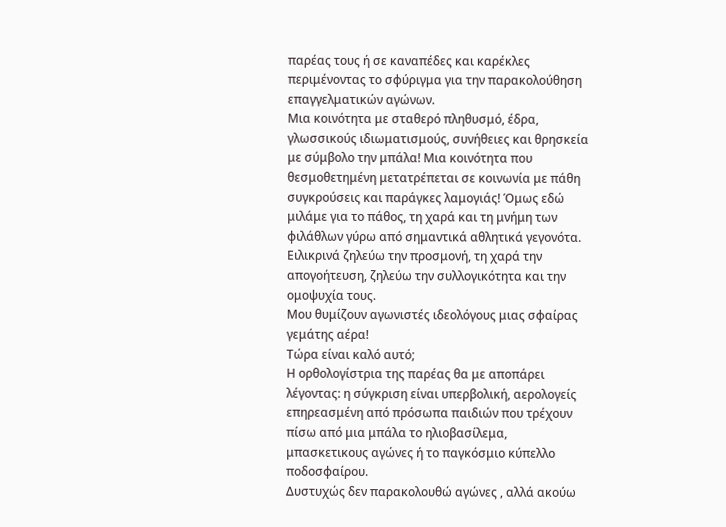παρέας τους ή σε καναπέδες και καρέκλες περιμένοντας το σφύριγμα για την παρακολούθηση επαγγελματικών αγώνων.
Μια κοινότητα με σταθερό πληθυσμό, έδρα, γλωσσικούς ιδιωματισμούς, συνήθειες και θρησκεία με σύμβολο την μπάλα! Μια κοινότητα που θεσμοθετημένη μετατρέπεται σε κοινωνία με πάθη συγκρούσεις και παράγκες λαμογιάς! Όμως εδώ μιλάμε για το πάθος, τη χαρά και τη μνήμη των φιλάθλων γύρω από σημαντικά αθλητικά γεγονότα.
Ειλικρινά ζηλεύω την προσμονή, τη χαρά την απογοήτευση, ζηλεύω την συλλογικότητα και την ομοψυχία τους.
Μου θυμίζουν αγωνιστές ιδεολόγους μιας σφαίρας γεμάτης αέρα!
Τώρα είναι καλό αυτό;
Η ορθολογίστρια της παρέας θα με αποπάρει λέγοντας: η σύγκριση είναι υπερβολική, αερολογείς επηρεασμένη από πρόσωπα παιδιών που τρέχουν πίσω από μια μπάλα το ηλιοβασίλεμα, μπασκετικους αγώνες ή το παγκόσμιο κύπελλο ποδοσφαίρου.
Δυστυχώς δεν παρακολουθώ αγώνες , αλλά ακούω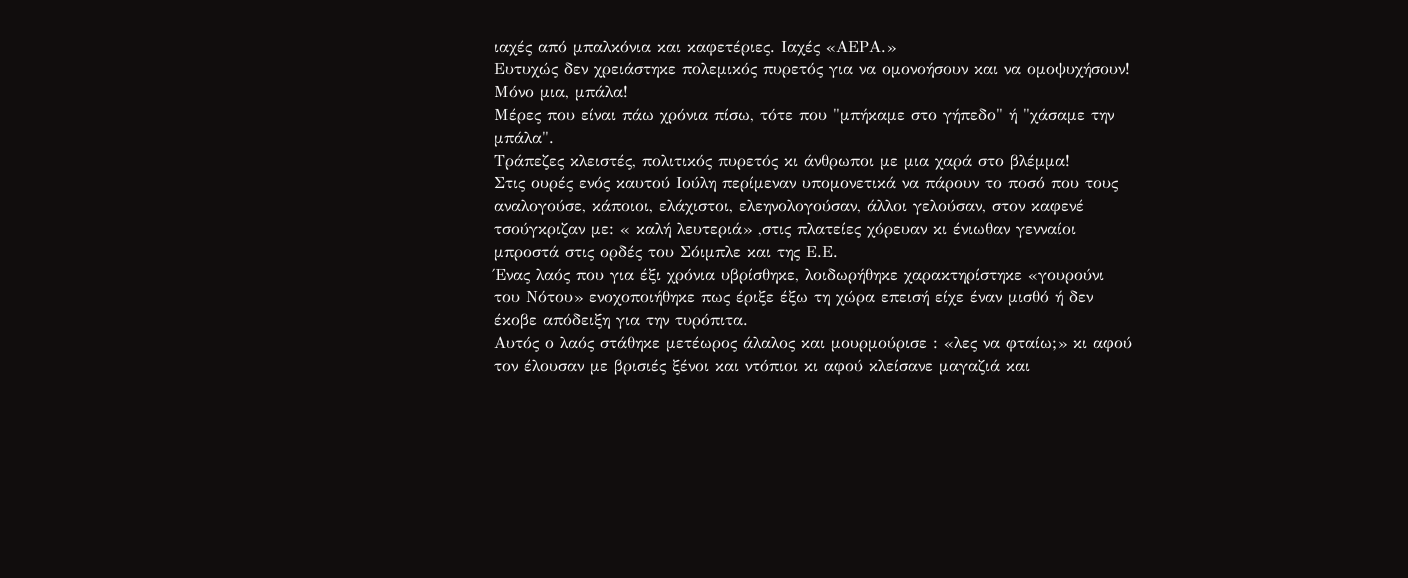ιαχές από μπαλκόνια και καφετέριες. Ιαχές «ΑΕΡΑ.»
Ευτυχώς δεν χρειάστηκε πολεμικός πυρετός για να ομονοήσουν και να ομοψυχήσουν! Μόνο μια, μπάλα!
Μέρες που είναι πάω χρόνια πίσω, τότε που "μπήκαμε στο γήπεδο" ή "χάσαμε την μπάλα".
Τράπεζες κλειστές, πολιτικός πυρετός κι άνθρωποι με μια χαρά στο βλέμμα!
Στις ουρές ενός καυτού Ιούλη περίμεναν υπομονετικά να πάρουν το ποσό που τους αναλογούσε, κάποιοι, ελάχιστοι, ελεηνολογούσαν, άλλοι γελούσαν, στον καφενέ τσούγκριζαν με: « καλή λευτεριά» ,στις πλατείες χόρευαν κι ένιωθαν γενναίοι μπροστά στις ορδές του Σόιμπλε και της Ε.Ε.
Ένας λαός που για έξι χρόνια υβρίσθηκε, λοιδωρήθηκε χαρακτηρίστηκε «γουρούνι του Νότου» ενοχοποιήθηκε πως έριξε έξω τη χώρα επεισή είχε έναν μισθό ή δεν έκοβε απόδειξη για την τυρόπιτα.
Αυτός ο λαός στάθηκε μετέωρος άλαλος και μουρμούρισε : «λες να φταίω;» κι αφού τον έλουσαν με βρισιές ξένοι και ντόπιοι κι αφού κλείσανε μαγαζιά και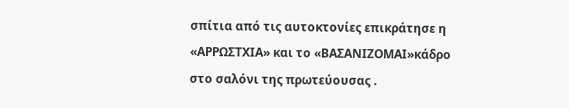σπίτια από τις αυτοκτονίες επικράτησε η «ΑΡΡΩΣΤΧΙΑ» και το «ΒΑΣΑΝΙΖΟΜΑΙ»κάδρο στο σαλόνι της πρωτεύουσας .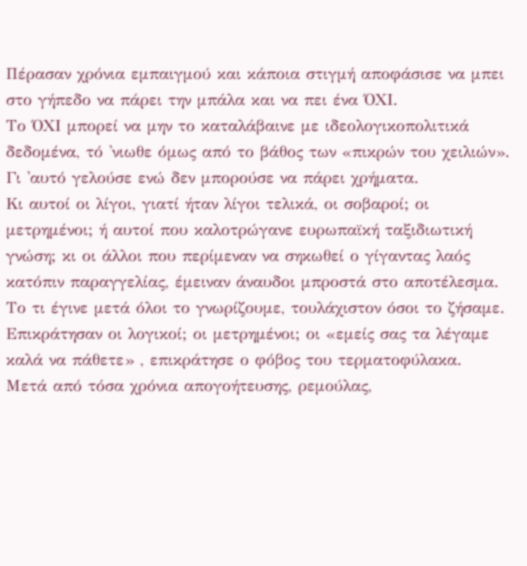Πέρασαν χρόνια εμπαιγμού και κάποια στιγμή αποφάσισε να μπει στο γήπεδο να πάρει την μπάλα και να πει ένα ΌΧΙ.
Το ΌΧΙ μπορεί να μην το καταλάβαινε με ιδεολογικοπολιτικά δεδομένα, τό 'νιωθε όμως από το βάθος των «πικρών του χειλιών». Γι 'αυτό γελούσε ενώ δεν μπορούσε να πάρει χρήματα.
Κι αυτοί οι λίγοι, γιατί ήταν λίγοι τελικά, οι σοβαροί; οι μετρημένοι; ή αυτοί που καλοτρώγανε ευρωπαϊκή ταξιδιωτική γνώση; κι οι άλλοι που περίμεναν να σηκωθεί ο γίγαντας λαός κατόπιν παραγγελίας, έμειναν άναυδοι μπροστά στο αποτέλεσμα.
Το τι έγινε μετά όλοι το γνωρίζουμε, τουλάχιστον όσοι το ζήσαμε. Επικράτησαν οι λογικοί; οι μετρημένοι; οι «εμείς σας τα λέγαμε καλά να πάθετε» , επικράτησε ο φόβος του τερματοφύλακα.
Μετά από τόσα χρόνια απογοήτευσης, ρεμούλας,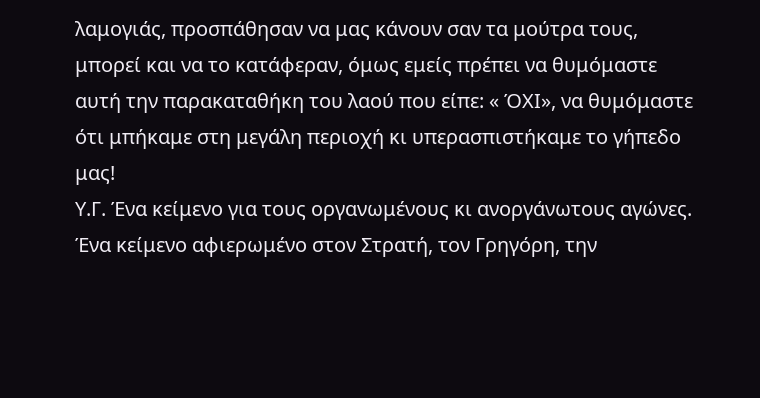λαμογιάς, προσπάθησαν να μας κάνουν σαν τα μούτρα τους, μπορεί και να το κατάφεραν, όμως εμείς πρέπει να θυμόμαστε αυτή την παρακαταθήκη του λαού που είπε: « ΌΧΙ», να θυμόμαστε ότι μπήκαμε στη μεγάλη περιοχή κι υπερασπιστήκαμε το γήπεδο μας!
Υ.Γ. Ένα κείμενο για τους οργανωμένους κι ανοργάνωτους αγώνες. Ένα κείμενο αφιερωμένο στον Στρατή, τον Γρηγόρη, την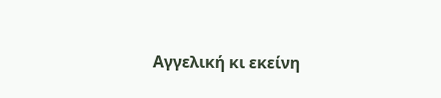Αγγελική κι εκείνη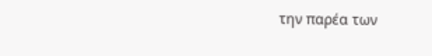την παρέα των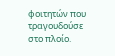φοιτητών που τραγουδούσε στο πλοίο.